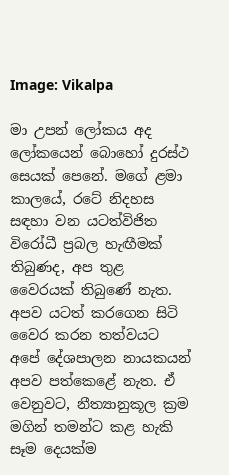Image: Vikalpa

මා උපන් ලෝකය අද ලෝකයෙන් බොහෝ දුරස්ථ සෙයක් පෙනේ. මගේ ළමා කාලයේ, රටේ නිදහස සඳහා වන යටත්විජිත විරෝධී ප්‍රබල හැඟීමක් තිබුණද, අප තුළ වෛරයක් තිබුණේ නැත. අපව යටත් කරගෙන සිටි වෛර කරන තත්වයට අපේ දේශපාලන නායකයන් අපව පත්කෙළේ නැත. ඒ වෙනුවට, නීත්‍යානුකූල ක්‍රම මගින් තමන්ට කළ හැකි සෑම දෙයක්ම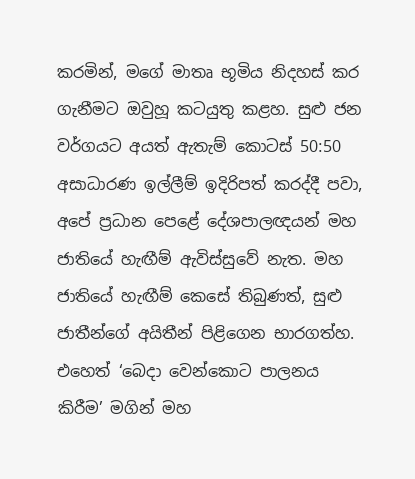කරමින්, මගේ මාතෘ භූමිය නිදහස් කර ගැනීමට ඔවුහූ කටයුතු කළහ. සුළු ජන වර්ගයට අයත් ඇතැම් කොටස් 50:50 අසාධාරණ ඉල්ලීම් ඉදිරිපත් කරද්දී පවා, අපේ ප්‍රධාන පෙළේ දේශපාලඥයන් මහ ජාතියේ හැඟීම් ඇවිස්සුවේ නැත. මහ ජාතියේ හැඟීම් කෙසේ තිබුණත්, සුළු ජාතීන්ගේ අයිතීන් පිළිගෙන භාරගත්හ. එහෙත් ‘බෙදා වෙන්කොට පාලනය කිරීම’ මගින් මහ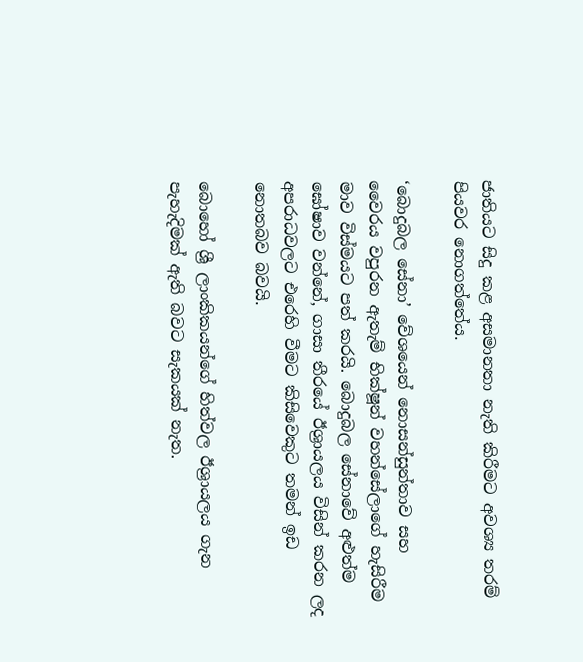ජාතියට සිදු කළ අසමානතා නැති කිරීමට අවශ්‍ය තරම් පියවර නොගත්තේය.

‘බොදුබල සේනා’ වේශයෙන් නොසන්සුන්තාව සහ වෛරය වපුරන ඇතැම් භික්ෂූන් වහන්සේලාගේ හැසිරීම මාව විස්මයට පත් කරයි. බොදුබල සේනාවේ අළුත්ම ඝෝෂාව වන්නේ, ගාසා තීරයේ ඊශ්‍රායලය විසින් කරන ලද අපරාධවලට එරෙහි වීමට කිසිවෙකුට තමන් ඉඩ නොතබව බවයි.

බොහෝ ශ්‍රී ලාංකිකයන්ගේ හිත්වල ඊශ්‍රායලය ගැන පැහැදිමක් ඇති බවට සැකයක් නැත.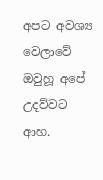අපට අවශ්‍ය වෙලාවේ ඔවුහූ අපේ උදව්වට ආහ.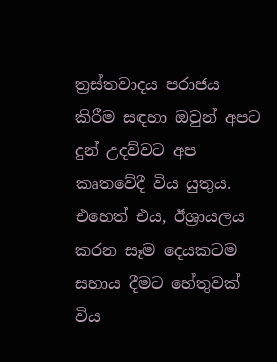ත්‍රස්තවාදය පරාජය කිරීම සඳහා ඔවුන් අපට දුන් උදව්වට අප කෘතවේදී විය යුතුය. එහෙත් එය, ඊශ්‍රායලය කරන සෑම දෙයකටම සහාය දීමට හේතුවක් විය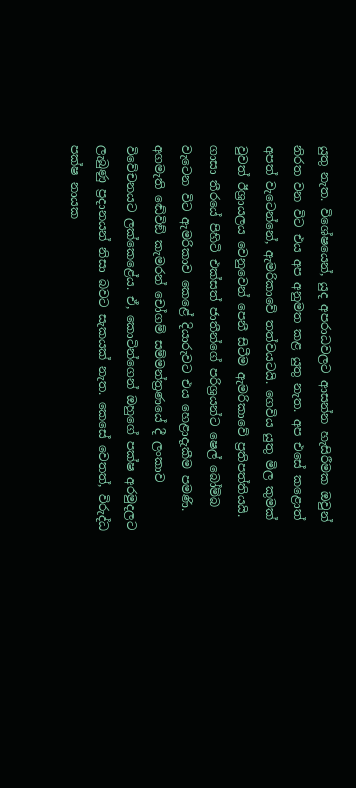යුතු නැත. විශේෂයෙන්, යුද අපරාධවලට ආසන්න හැසිරීමක ඔවුන් නිරත වන විට එය අප අනුමත කළ යුතු නැත. අප එසේ කළොත් අපත් වැටෙන්නේ, ඇමරිකාවේ තත්වයටයි. ගෙවිය යුතු මිල කුමක් වුවත් ඊශ්‍රායලය වෙනුවෙන් පෙනී සිටීම ඇමරිකාවේ ප්‍රතිපත්තියයි. ගාසා තීරයේ පිහිටි එක්සත් ජාතීන්ගේ පරිශ්‍රයන්ට ෂෙල් බෝම්බ වැටෙන විට ඇමරිකාව කෙළේ දියාරුවට එය හෙළාදැකීම පමණි. අගමැති ඬේවිඞ් කැමරන් චෝගම් සම්මන්ත්‍රණයේ දී ලංකාව විවේචනයට ලක්කෙළේය. ඒ, කොටින්ගෙන් ඔහුගේ පක්ෂ අරමුදලට ලැබුණු ප්‍රදානයන් නිසා බවට සැකයක් නැත. කෙසේ වෙතත්, විරුද්ධ පක්ෂ නායක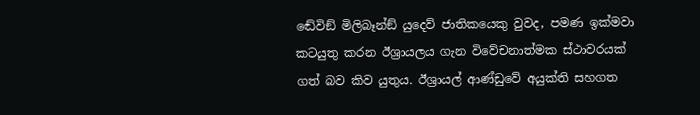ඬේවිඞ් මිලිබෑන්ඞ් යුදෙව් ජාතිකයෙකු වුවද, පමණ ඉක්මවා කටයුතු කරන ඊශ්‍රායලය ගැන විවේචනාත්මක ස්ථාවරයක් ගත් බව කිව යුතුය. ඊශ්‍රායල් ආණ්ඩුවේ අයුක්ති සහගත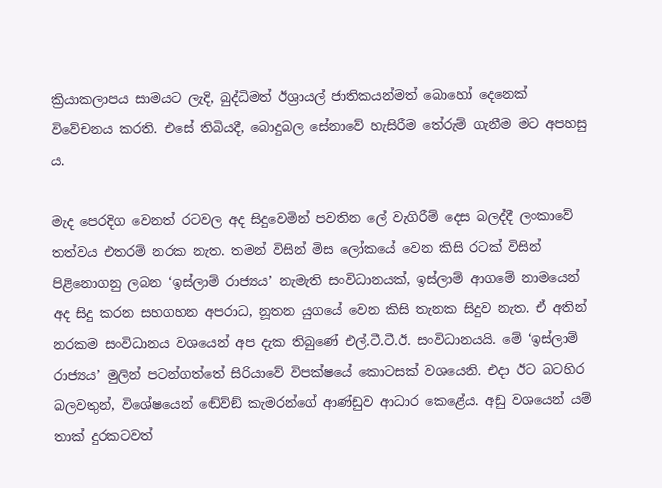ක්‍රියාකලාපය සාමයට ලැදි, බුද්ධිමත් ඊශ්‍රායල් ජාතිකයන්මත් බොහෝ දෙනෙක් විවේචනය කරති. එසේ තිබියදී, බොදුබල සේනාවේ හැසිරීම තේරුම් ගැනීම මට අපහසු ය.

මැද පෙරදිග වෙනත් රටවල අද සිදුවෙමින් පවතින ලේ වැගිරීම් දෙස බලද්දී ලංකාවේ තත්වය එතරම් නරක නැත. තමන් විසින් මිස ලෝකයේ වෙන කිසි රටක් විසින් පිළිනොගනු ලබන ‘ඉස්ලාම් රාජ්‍යය’ නැමැති සංවිධානයක්, ඉස්ලාම් ආගමේ නාමයෙන් අද සිදු කරන සහගහන අපරාධ, නූතන යුගයේ වෙන කිසි තැනක සිදුව නැත. ඒ අතින් නරකම සංවිධානය වශයෙන් අප දැක තිබුණේ එල්.ටී.ටී.ඊ. සංවිධානයයි. මේ ‘ඉස්ලාම් රාජ්‍යය’ මුලින් පටන්ගත්තේ සිරියාවේ විපක්ෂයේ කොටසක් වශයෙනි. එදා ඊට බටහිර බලවතුන්, විශේෂයෙන් ඬේව්ඞ් කැමරන්ගේ ආණ්ඩුව ආධාර කෙළේය. අඩු වශයෙන් යම් තාක් දුරකටවත්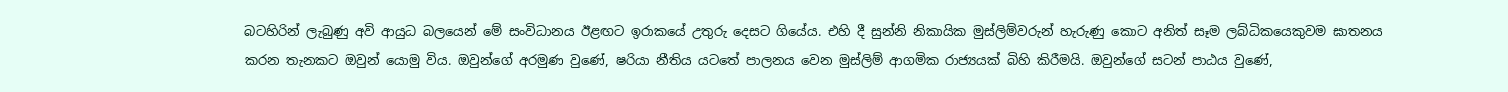බටහිරින් ලැබුණු අවි ආයුධ බලයෙන් මේ සංවිධානය ඊළඟට ඉරාකයේ උතුරු දෙසට ගියේය. එහි දී සුන්නි නිකායික මුස්ලිම්වරුන් හැරුණු කොට අනිත් සෑම ලබ්ධිකයෙකුවම ඝාතනය කරන තැනකට ඔවුන් යොමු විය. ඔවුන්ගේ අරමුණ වුණේ, ෂරියා නීතිය යටතේ පාලනය වෙන මුස්ලිම් ආගමික රාජ්‍යයක් බිහි කිරීමයි. ඔවුන්ගේ සටන් පාඨය වුණේ,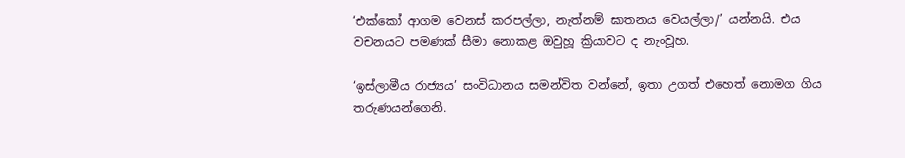‘එක්කෝ ආගම වෙනස් කරපල්ලා, නැත්නම් ඝාතනය වෙයල්ලා/’ යන්නයි. එය වචනයට පමණක් සීමා නොකළ ඔවුහූ ක්‍රියාවට ද නැංවූහ.

‘ඉස්ලාමීය රාජ්‍යය’ සංවිධානය සමන්විත වන්නේ, ඉතා උගත් එහෙත් නොමග ගිය තරුණයන්ගෙනි.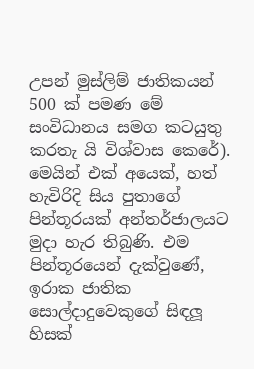උපන් මුස්ලිම් ජාතිකයන් 500 ක් පමණ මේ සංවිධානය සමග කටයුතු කරතැ යි විශ්වාස කෙරේ). මෙයින් එක් අයෙක්, හත් හැවිරිදි සිය පුතාගේ පින්තූරයක් අන්තර්ජාලයට මුදා හැර තිබුණි. එම පින්තූරයෙන් දැක්වුණේ, ඉරාක ජාතික සොල්දාදුවෙකුගේ සිඳලූ හිසක්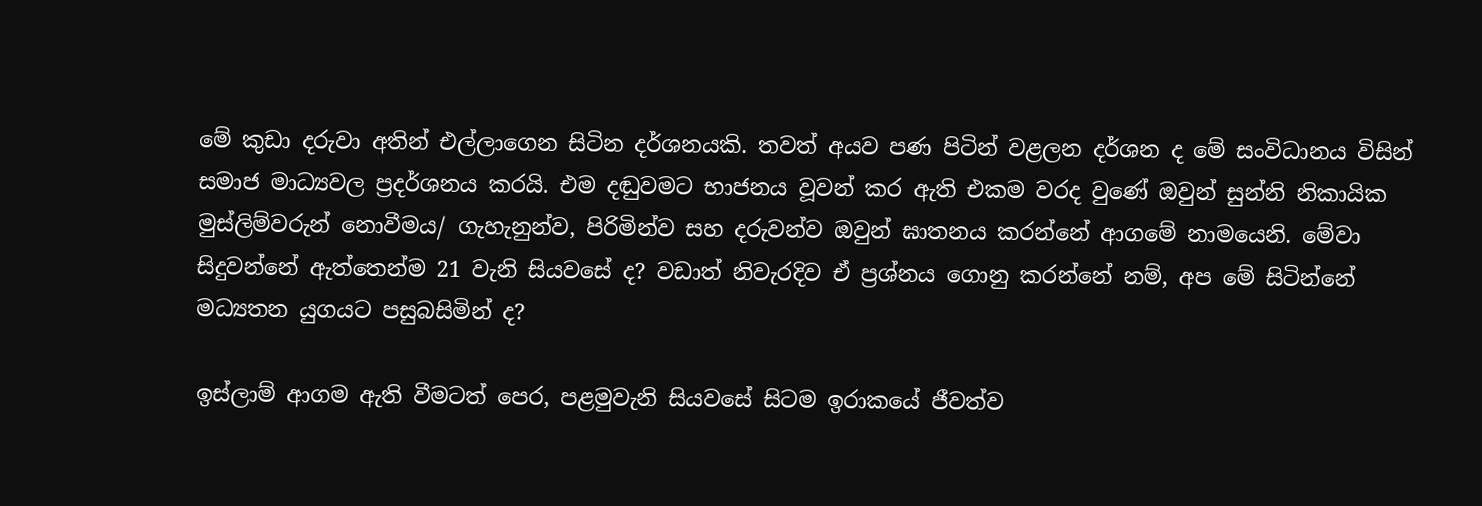මේ කුඩා දරුවා අතින් එල්ලාගෙන සිටින දර්ශනයකි. තවත් අයව පණ පිටින් වළලන දර්ශන ද මේ සංවිධානය විසින් සමාජ මාධ්‍යවල ප්‍රදර්ශනය කරයි. එම දඬුවමට භාජනය වූවන් කර ඇති එකම වරද වුණේ ඔවුන් සුන්නි නිකායික මුස්ලිම්වරුන් නොවීමය/ ගැහැනුන්ව, පිරිමින්ව සහ දරුවන්ව ඔවුන් ඝාතනය කරන්නේ ආගමේ නාමයෙනි. මේවා සිදුවන්නේ ඇත්තෙන්ම 21 වැනි සියවසේ ද? වඩාත් නිවැරදිව ඒ ප්‍රශ්නය ගොනු කරන්නේ නම්, අප මේ සිටින්නේ මධ්‍යතන යුගයට පසුබසිමින් ද?

ඉස්ලාම් ආගම ඇති වීමටත් පෙර, පළමුවැනි සියවසේ සිටම ඉරාකයේ ජීවත්ව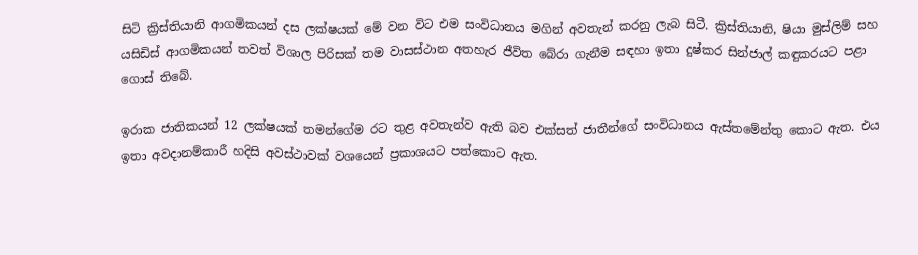සිටි ක්‍රිස්තියානි ආගමිකයන් දස ලක්ෂයක් මේ වන විට එම සංවිධානය මගින් අවතැන් කරනු ලැබ සිටී. ක්‍රිස්තියානි, ෂියා මුස්ලිම් සහ යසිඩිස් ආගමිකයන් තවත් විශාල පිරිසක් තම වාසස්ථාන අතහැර ජීවිත බේරා ගැනීම සඳහා ඉතා දුෂ්කර සින්ජාල් කඳුකරයට පළා ගොස් තිබේ.

ඉරාක ජාතිකයන් 12 ලක්ෂයක් තමන්ගේම රට තුළ අවතැන්ව ඇති බව එක්සත් ජාතීන්ගේ සංවිධානය ඇස්තමේන්තු කොට ඇත. එය ඉතා අවදානම්කාරී හදිසි අවස්ථාවක් වශයෙන් ප්‍රකාශයට පත්කොට ඇත.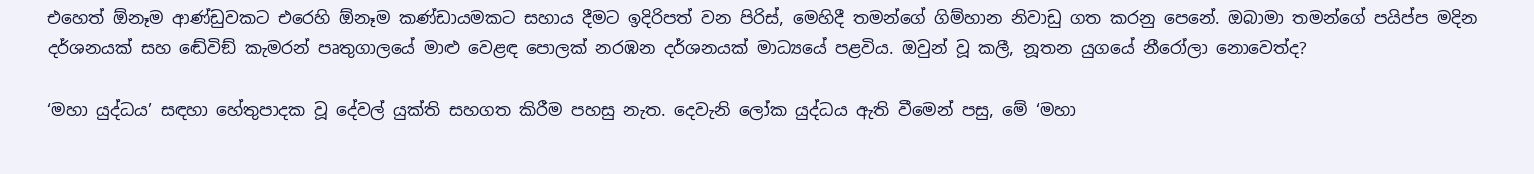එහෙත් ඕනෑම ආණ්ඩුවකට එරෙහි ඕනෑම කණ්ඩායමකට සහාය දීමට ඉදිරිපත් වන පිරිස්, මෙහිදී තමන්ගේ ගිම්හාන නිවාඩු ගත කරනු පෙනේ. ඔබාමා තමන්ගේ පයිප්ප මදින දර්ශනයක් සහ ඬේවිඞ් කැමරන් පෘතුගාලයේ මාළු වෙළඳ පොලක් නරඹන දර්ශනයක් මාධ්‍යයේ පළවිය. ඔවුන් වූ කලී, නූතන යුගයේ නීරෝලා නොවෙත්ද?

‘මහා යුද්ධය’ සඳහා හේතුපාදක වූ දේවල් යුක්ති සහගත කිරීම පහසු නැත. දෙවැනි ලෝක යුද්ධය ඇති වීමෙන් පසු, මේ ‘මහා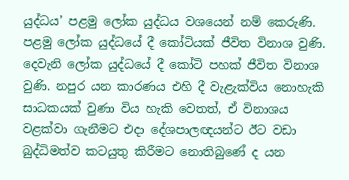යුද්ධය’ පළමු ලෝක යුද්ධය වශයෙන් නම් කෙරුණි. පළමු ලෝක යුද්ධයේ දී කෝටියක් ජීවිත විනාශ වුණි. දෙවැනි ලෝක යුද්ධයේ දී කෝටි පහක් ජීවිත විනාශ වුණි. නපුර යන කාරණය එහි දී වැළැක්විය නොහැකි සාධකයක් වුණා විය හැකි වෙතත්, ඒ විනාශය වළක්වා ගැනීමට එදා දේශපාලඥයන්ට ඊට වඩා බුද්ධිමත්ව කටයුතු කිරීමට නොතිබුණේ ද යන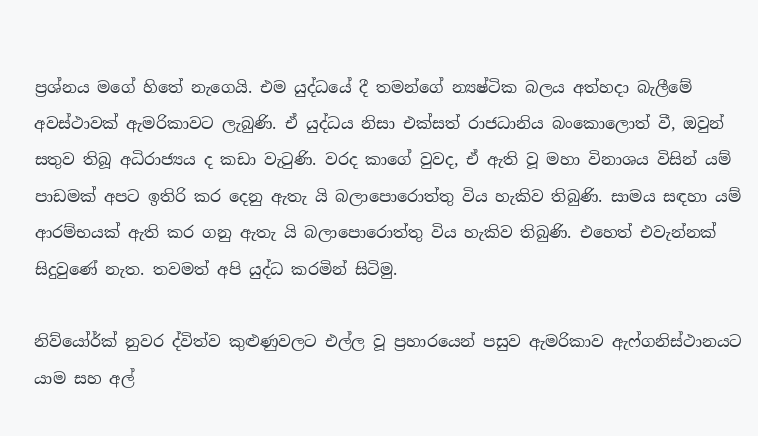ප්‍රශ්නය මගේ හිතේ නැගෙයි. එම යුද්ධයේ දී තමන්ගේ න්‍යෂ්ටික බලය අත්හදා බැලීමේ අවස්ථාවක් ඇමරිකාවට ලැබුණි. ඒ යුද්ධය නිසා එක්සත් රාජධානිය බංකොලොත් වී, ඔවුන් සතුව තිබූ අධිරාජ්‍යය ද කඩා වැටුණි. වරද කාගේ වුවද, ඒ ඇති වූ මහා විනාශය විසින් යම් පාඩමක් අපට ඉතිරි කර දෙනු ඇතැ යි බලාපොරොත්තු විය හැකිව තිබුණි. සාමය සඳහා යම් ආරම්භයක් ඇති කර ගනු ඇතැ යි බලාපොරොත්තු විය හැකිව තිබුණි. එහෙත් එවැන්නක් සිදුවුණේ නැත. තවමත් අපි යුද්ධ කරමින් සිටිමු.

නිව්යෝර්ක් නුවර ද්විත්ව කුළුණුවලට එල්ල වූ ප්‍රහාරයෙන් පසුව ඇමරිකාව ඇෆ්ගනිස්ථානයට යාම සහ අල්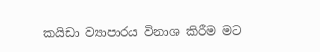කයිඩා ව්‍යාපාරය විනාශ කිරීම මට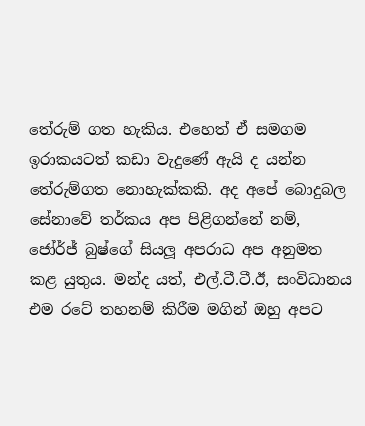තේරුම් ගත හැකිය. එහෙත් ඒ සමගම ඉරාකයටත් කඩා වැදුණේ ඇයි ද යන්න තේරුම්ගත නොහැක්කකි. අද අපේ බොදුබල සේනාවේ තර්කය අප පිළිගන්නේ නම්, ජෝර්ජ් බුෂ්ගේ සියලූ අපරාධ අප අනුමත කළ යුතුය. මන්ද යත්, එල්.ටී.ටී.ඊ, සංවිධානය එම රටේ තහනම් කිරීම මගින් ඔහු අපට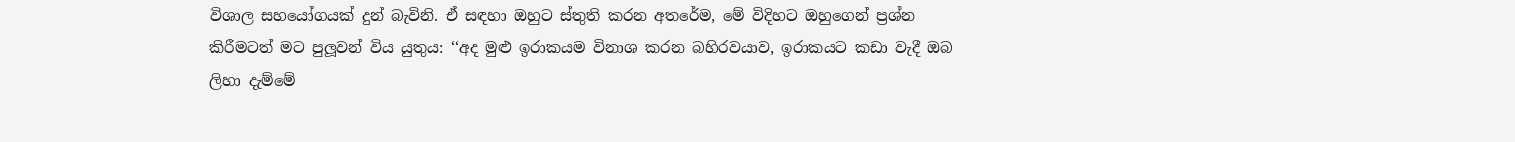විශාල සහයෝගයක් දුන් බැවිනි. ඒ සඳහා ඔහුට ස්තුති කරන අතරේම, මේ විදිහට ඔහුගෙන් ප්‍රශ්න කිරීමටත් මට පුලූවන් විය යුතුය: ‘‘අද මුළු ඉරාකයම විනාශ කරන බහිරවයාව, ඉරාකයට කඩා වැදී ඔබ ලිහා දැම්මේ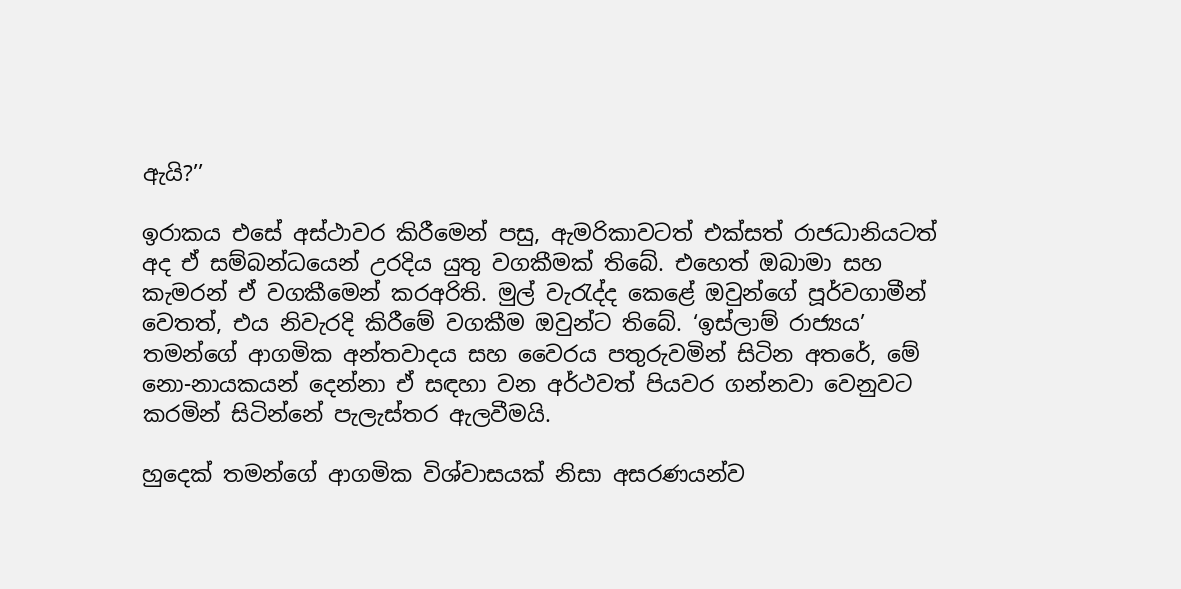ඇයි?’’

ඉරාකය එසේ අස්ථාවර කිරීමෙන් පසු, ඇමරිකාවටත් එක්සත් රාජධානියටත් අද ඒ සම්බන්ධයෙන් උරදිය යුතු වගකීමක් තිබේ. එහෙත් ඔබාමා සහ කැමරන් ඒ වගකීමෙන් කරඅරිති. මුල් වැරැද්ද කෙළේ ඔවුන්ගේ පූර්වගාමීන් වෙතත්, එය නිවැරදි කිරීමේ වගකීම ඔවුන්ට තිබේ. ‘ඉස්ලාම් රාජ්‍යය’ තමන්ගේ ආගමික අන්තවාදය සහ වෛරය පතුරුවමින් සිටින අතරේ, මේ නො-නායකයන් දෙන්නා ඒ සඳහා වන අර්ථවත් පියවර ගන්නවා වෙනුවට කරමින් සිටින්නේ පැලැස්තර ඇලවීමයි.

හුදෙක් තමන්ගේ ආගමික විශ්වාසයක් නිසා අසරණයන්ව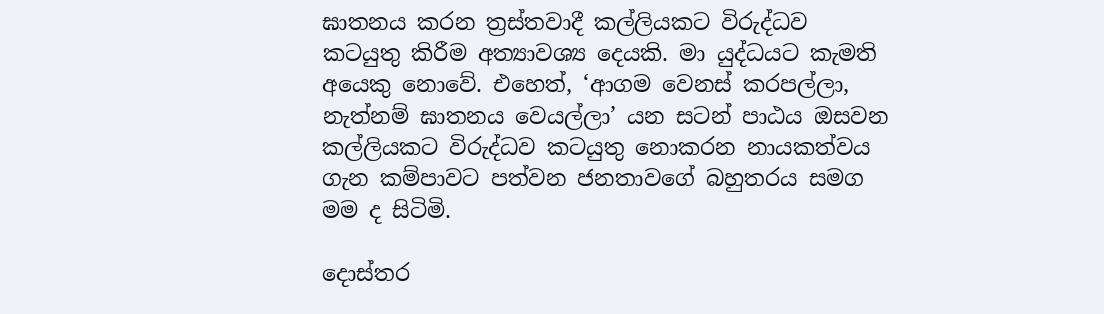ඝාතනය කරන ත්‍රස්තවාදී කල්ලියකට විරුද්ධව කටයුතු කිරීම අත්‍යාවශ්‍ය දෙයකි. මා යුද්ධයට කැමති අයෙකු නොවේ. එහෙත්, ‘ආගම වෙනස් කරපල්ලා, නැත්නම් ඝාතනය වෙයල්ලා’ යන සටන් පාඨය ඔසවන කල්ලියකට විරුද්ධව කටයුතු නොකරන නායකත්වය ගැන කම්පාවට පත්වන ජනතාවගේ බහුතරය සමග මම ද සිටිමි.

දොස්තර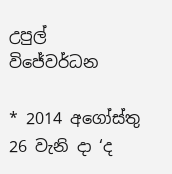උපුල් විජේවර්ධන

* 2014 අගෝස්තු 26 වැනි දා ‘ද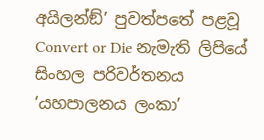අයිලන්ඞ්’ පුවත්පතේ පළවූ Convert or Die නැමැති ලිපියේ සිංහල පරිවර්තනය
‘යහපාලනය ලංකා’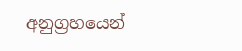අනුග්‍රහයෙන්